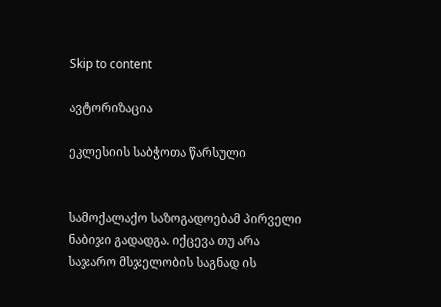Skip to content

ავტორიზაცია

ეკლესიის საბჭოთა წარსული


სამოქალაქო საზოგადოებამ პირველი ნაბიჯი გადადგა. იქცევა თუ არა საჯარო მსჯელობის საგნად ის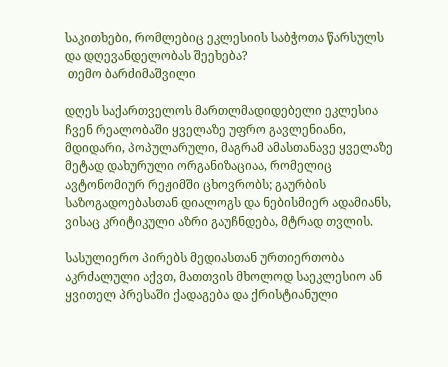საკითხები, რომლებიც ეკლესიის საბჭოთა წარსულს და დღევანდელობას შეეხება?
 თემო ბარძიმაშვილი

დღეს საქართველოს მართლმადიდებელი ეკლესია ჩვენ რეალობაში ყველაზე უფრო გავლენიანი, მდიდარი, პოპულარული, მაგრამ ამასთანავე ყველაზე მეტად დახურული ორგანიზაციაა, რომელიც  ავტონომიურ რეჟიმში ცხოვრობს; გაურბის საზოგადოებასთან დიალოგს და ნებისმიერ ადამიანს, ვისაც კრიტიკული აზრი გაუჩნდება, მტრად თვლის.

სასულიერო პირებს მედიასთან ურთიერთობა აკრძალული აქვთ, მათთვის მხოლოდ საეკლესიო ან ყვითელ პრესაში ქადაგება და ქრისტიანული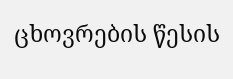ცხოვრების წესის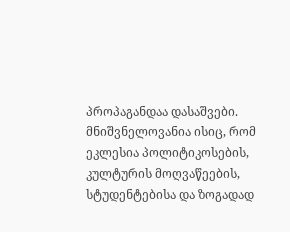პროპაგანდაა დასაშვები.  მნიშვნელოვანია ისიც, რომ ეკლესია პოლიტიკოსების, კულტურის მოღვაწეების, სტუდენტებისა და ზოგადად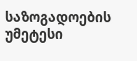საზოგადოების უმეტესი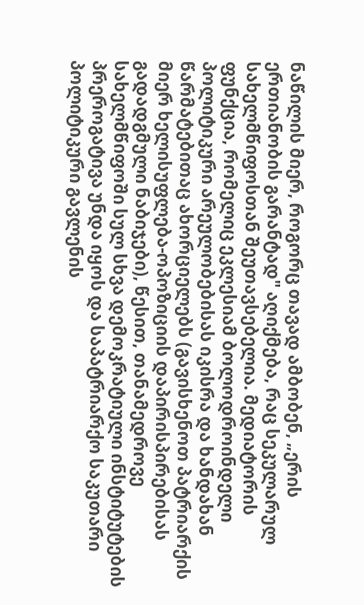ნაწილის მიერ, როგორც თავად ამბობენ, „ერის ერთიანობის გარანტად" აღიქმება, რაც სეკულარულ სახელმწიფოსთან შეუთავსებელია. მედიატორის ფუნქცია, რომელიც ეკლესიამ ბოლოდროინდელი პოლიტიკური არეულობებისას იკისრა და ხანდახან წარმატებითაც ახორციელებს (გავისხენოთ პატრიარქის მიერ ხელისუფლება-ოპოზიციის დაპირისპირებისას გადადგმული ნაბიჯები), წესით, თანამედროვე სახელმწიფოში სულ სხვა დემოკრატიული ინსტიტუტების პრეროგატივა უნდა იყოს და საპატრიარქო საკუთარი პოლიტიკური გავლენის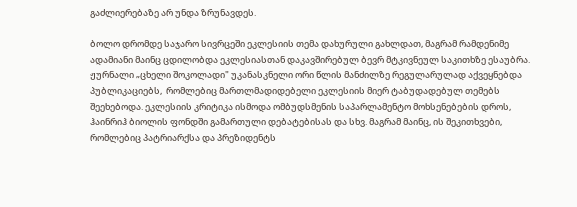გაძლიერებაზე არ უნდა ზრუნავდეს.

ბოლო დრომდე საჯარო სივრცეში ეკლესიის თემა დახურული გახლდათ, მაგრამ რამდენიმე ადამიანი მაინც ცდილობდა ეკლესიასთან დაკავშირებულ ბევრ მტკივნეულ საკითხზე ესაუბრა. ჟურნალი „ცხელი შოკოლადი" უკანასკნელი ორი წლის მანძილზე რეგულარულად აქვეყნებდა პუბლიკაციებს,  რომლებიც მართლმადიდებელი ეკლესიის მიერ ტაბუდადებულ თემებს შეეხებოდა. ეკლესიის კრიტიკა ისმოდა ომბუდსმენის საპარლამენტო მოხსენებების დროს, ჰაინრიჰ ბიოლის ფონდში გამართული დებატებისას და სხვ. მაგრამ მაინც, ის შეკითხვები, რომლებიც პატრიარქსა და პრეზიდენტს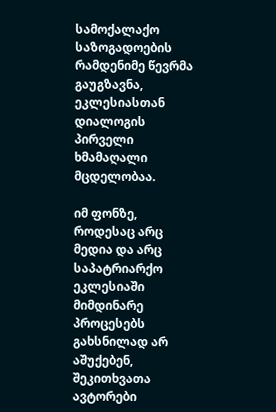სამოქალაქო საზოგადოების რამდენიმე წევრმა გაუგზავნა, ეკლესიასთან დიალოგის პირველი ხმამაღალი მცდელობაა.

იმ ფონზე, როდესაც არც მედია და არც საპატრიარქო ეკლესიაში მიმდინარე პროცესებს გახსნილად არ აშუქებენ, შეკითხვათა ავტორები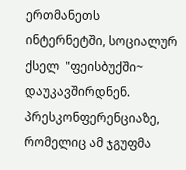ერთმანეთს ინტერნეტში, სოციალურ ქსელ  "ფეისბუქში~ დაუკავშირდნენ. პრესკონფერენციაზე, რომელიც ამ ჯგუფმა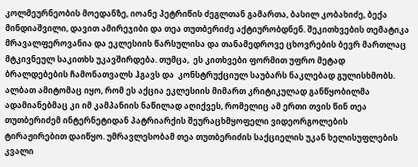კოლმეურნეობის მოედანზე, იოანე პეტრიწის ძეგლთან გამართა, ბასილ კობახიძე, ბექა მინდიაშვილი, დავით ამირეჯიბი და თეა თუთბერიძე აქტიურობდნენ. შეკითხვების თემატიკა მრავალფეროვანია და ეკლესიის წარსულისა და თანამედროვე ცხოვრების ბევრ მართლაც მტკივნეულ საკითხს უკავშირდება. თუმცა,  ეს კითხვები ფორმით უფრო მეტად ბრალდებების ჩამონათვალს ჰგავს და  კონსტრუქციულ საუბარს ნაკლებად გულისხმობს. ალბათ ამიტომაც იყო, რომ ეს აქცია ეკლესიის მიმართ კრიტიკულად განწყობილმა ადამიანებმაც კი იმ კამპანიის ნაწილად აღიქვეს, რომელიც ამ ერთი თვის წინ თეა თუთბერიძემ ინტერნეტიდან პატრიარქის შეურაცხმყოფელი ვიდეორგოლების ტირაჟირებით დაიწყო. უმრავლესობამ თეა თუთბერიძის საქციელის უკან ხელისუფლების კვალი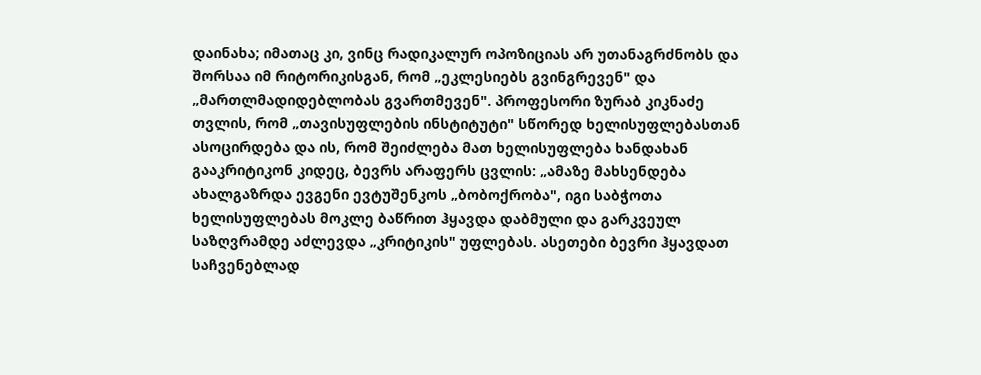დაინახა; იმათაც კი, ვინც რადიკალურ ოპოზიციას არ უთანაგრძნობს და შორსაა იმ რიტორიკისგან, რომ „ეკლესიებს გვინგრევენ" და „მართლმადიდებლობას გვართმევენ". პროფესორი ზურაბ კიკნაძე თვლის, რომ „თავისუფლების ინსტიტუტი" სწორედ ხელისუფლებასთან ასოცირდება და ის, რომ შეიძლება მათ ხელისუფლება ხანდახან გააკრიტიკონ კიდეც, ბევრს არაფერს ცვლის: „ამაზე მახსენდება ახალგაზრდა ევგენი ევტუშენკოს „ბობოქრობა", იგი საბჭოთა ხელისუფლებას მოკლე ბაწრით ჰყავდა დაბმული და გარკვეულ საზღვრამდე აძლევდა „კრიტიკის" უფლებას. ასეთები ბევრი ჰყავდათ საჩვენებლად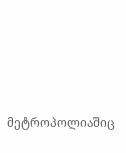მეტროპოლიაშიც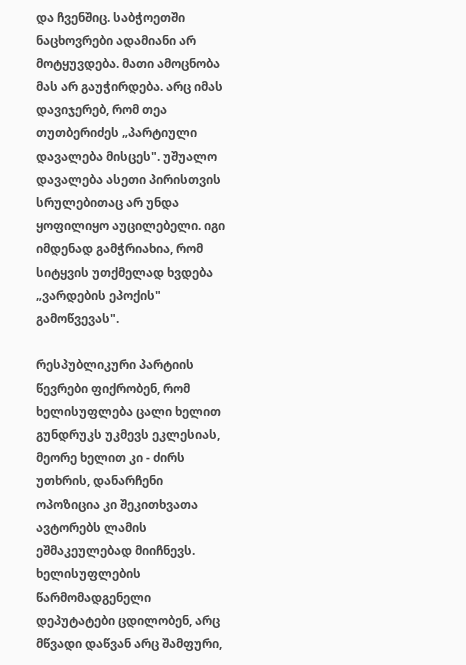და ჩვენშიც. საბჭოეთში ნაცხოვრები ადამიანი არ მოტყუვდება. მათი ამოცნობა მას არ გაუჭირდება. არც იმას დავიჯერებ, რომ თეა თუთბერიძეს „პარტიული დავალება მისცეს". უშუალო დავალება ასეთი პირისთვის სრულებითაც არ უნდა ყოფილიყო აუცილებელი. იგი იმდენად გამჭრიახია, რომ სიტყვის უთქმელად ხვდება „ვარდების ეპოქის" გამოწვევას".

რესპუბლიკური პარტიის წევრები ფიქრობენ, რომ ხელისუფლება ცალი ხელით გუნდრუკს უკმევს ეკლესიას, მეორე ხელით კი - ძირს უთხრის, დანარჩენი ოპოზიცია კი შეკითხვათა ავტორებს ლამის ეშმაკეულებად მიიჩნევს. ხელისუფლების წარმომადგენელი დეპუტატები ცდილობენ, არც მწვადი დაწვან არც შამფური,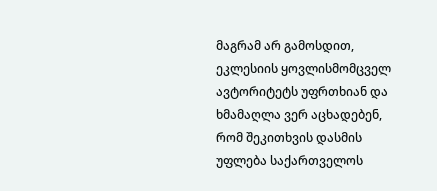მაგრამ არ გამოსდით, ეკლესიის ყოვლისმომცველ ავტორიტეტს უფრთხიან და ხმამაღლა ვერ აცხადებენ, რომ შეკითხვის დასმის უფლება საქართველოს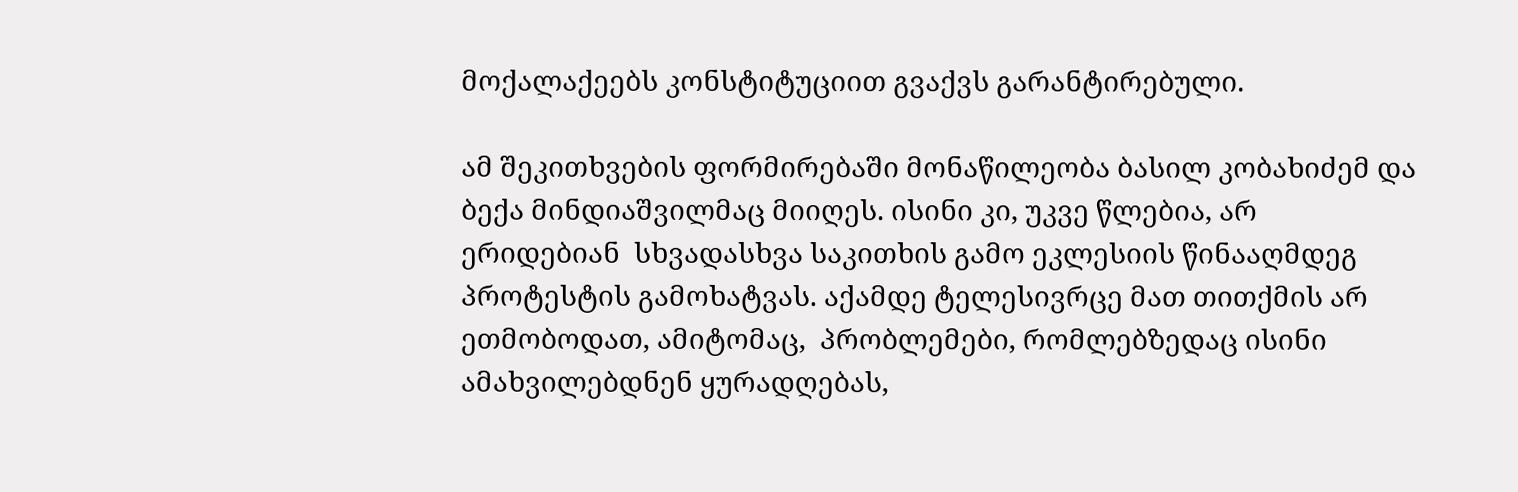მოქალაქეებს კონსტიტუციით გვაქვს გარანტირებული.

ამ შეკითხვების ფორმირებაში მონაწილეობა ბასილ კობახიძემ და ბექა მინდიაშვილმაც მიიღეს. ისინი კი, უკვე წლებია, არ ერიდებიან  სხვადასხვა საკითხის გამო ეკლესიის წინააღმდეგ პროტესტის გამოხატვას. აქამდე ტელესივრცე მათ თითქმის არ ეთმობოდათ, ამიტომაც,  პრობლემები, რომლებზედაც ისინი ამახვილებდნენ ყურადღებას,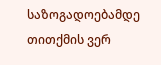საზოგადოებამდე თითქმის ვერ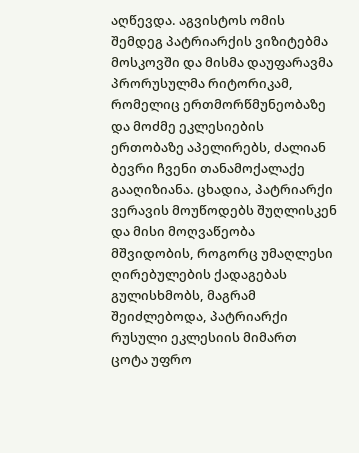აღწევდა. აგვისტოს ომის შემდეგ პატრიარქის ვიზიტებმა მოსკოვში და მისმა დაუფარავმა პრორუსულმა რიტორიკამ, რომელიც ერთმორწმუნეობაზე და მოძმე ეკლესიების ერთობაზე აპელირებს, ძალიან ბევრი ჩვენი თანამოქალაქე გააღიზიანა. ცხადია, პატრიარქი ვერავის მოუწოდებს შუღლისკენ და მისი მოღვაწეობა მშვიდობის, როგორც უმაღლესი ღირებულების ქადაგებას გულისხმობს, მაგრამ შეიძლებოდა, პატრიარქი რუსული ეკლესიის მიმართ  ცოტა უფრო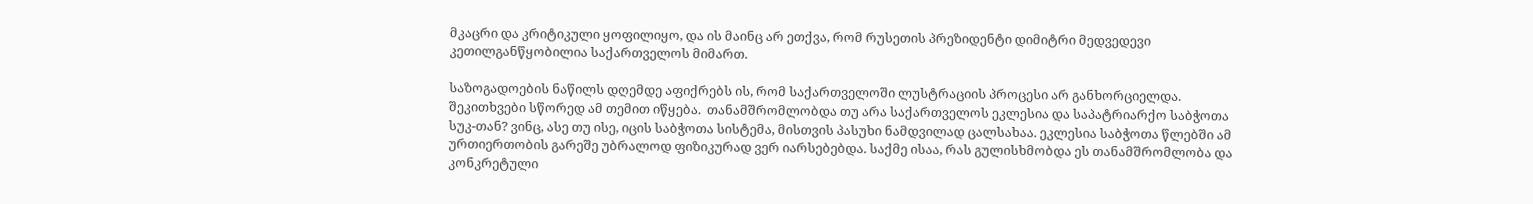მკაცრი და კრიტიკული ყოფილიყო, და ის მაინც არ ეთქვა, რომ რუსეთის პრეზიდენტი დიმიტრი მედვედევი კეთილგანწყობილია საქართველოს მიმართ.

საზოგადოების ნაწილს დღემდე აფიქრებს ის, რომ საქართველოში ლუსტრაციის პროცესი არ განხორციელდა. შეკითხვები სწორედ ამ თემით იწყება.  თანამშრომლობდა თუ არა საქართველოს ეკლესია და საპატრიარქო საბჭოთა სუკ-თან? ვინც, ასე თუ ისე, იცის საბჭოთა სისტემა, მისთვის პასუხი ნამდვილად ცალსახაა. ეკლესია საბჭოთა წლებში ამ ურთიერთობის გარეშე უბრალოდ ფიზიკურად ვერ იარსებებდა. საქმე ისაა, რას გულისხმობდა ეს თანამშრომლობა და კონკრეტული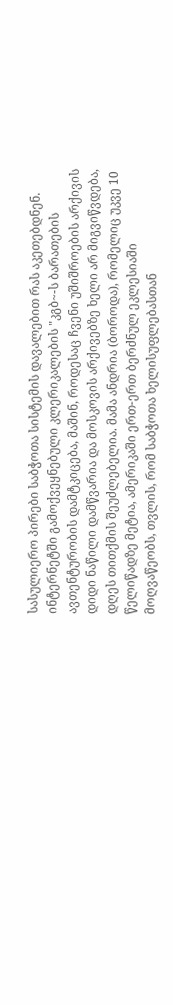სასულიერო პირები საბჭოთა სისტემის დავალებით რას აკეთებდნენ. ინტერნეტში გამოქვეყნებული კლერიკალების "კგბ~-ს ბარათების ავთენტურობის დამტკიცება, მაშინ, როდესაც ჩვენი უშიშროების არქივის დიდი ნაწილი დამწვარია და მოსკოვის არქივებზე ხელი არ მიგვიწვდება, დღეს თითქმის შეუძლებელია. მამა ანდრია (ბოროდა), რომელიც უკვე 10 წელიწადზე მეტია, ამერიკაში ერთ-ერთ ბერძნულ ეკლესიაში მოღვაწეობს, თვლის, რომ საბჭოთა ხელისუფლებასთან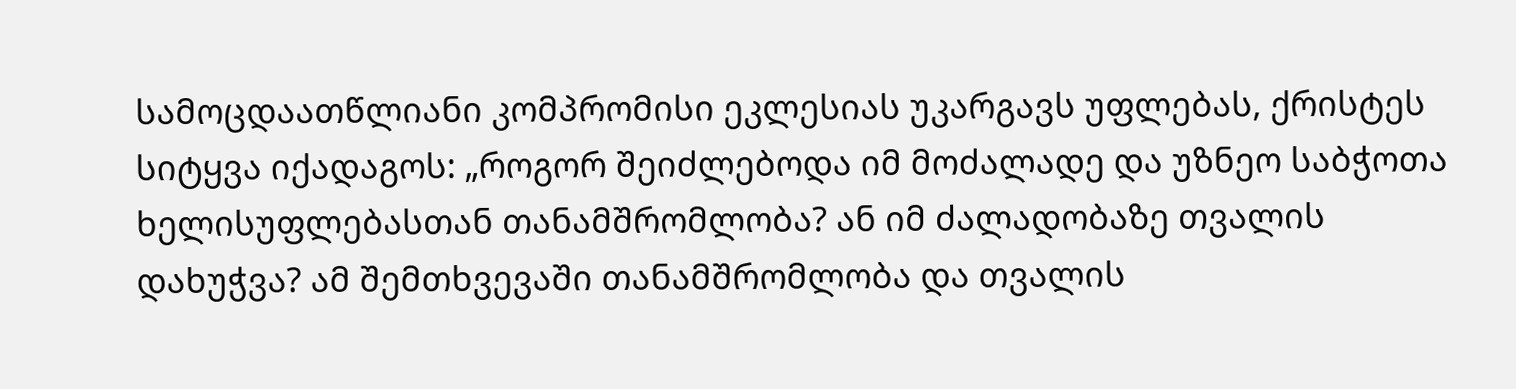სამოცდაათწლიანი კომპრომისი ეკლესიას უკარგავს უფლებას, ქრისტეს სიტყვა იქადაგოს: „როგორ შეიძლებოდა იმ მოძალადე და უზნეო საბჭოთა ხელისუფლებასთან თანამშრომლობა? ან იმ ძალადობაზე თვალის დახუჭვა? ამ შემთხვევაში თანამშრომლობა და თვალის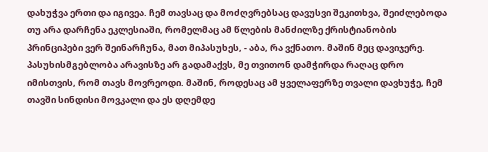დახუჭვა ერთი და იგივეა. ჩემ თავსაც და მოძღვრებსაც დავუსვი შეკითხვა, შეიძლებოდა თუ არა დარჩენა ეკლესიაში, რომელმაც ამ წლების მანძილზე ქრისტიანობის პრინციპები ვერ შეინარჩუნა, მათ მიპასუხეს, - აბა, რა ვქნათო. მაშინ მეც დავიჯერე. პასუხისმგებლობა არავისზე არ გადამაქვს, მე თვითონ დამჭირდა რაღაც დრო იმისთვის, რომ თავს მოვრეოდი. მაშინ, როდესაც ამ ყველაფერზე თვალი დავხუჭე, ჩემ თავში სინდისი მოვკალი და ეს დღემდე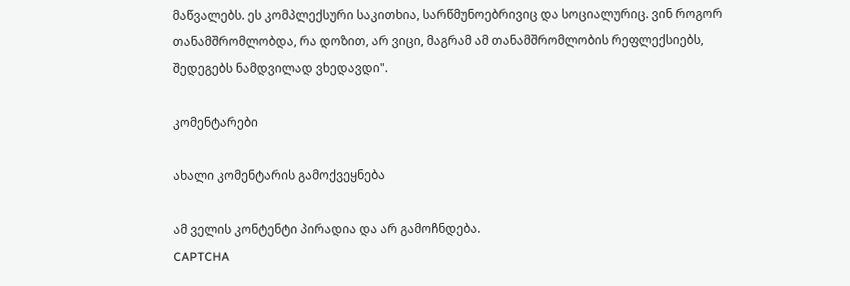მაწვალებს. ეს კომპლექსური საკითხია, სარწმუნოებრივიც და სოციალურიც. ვინ როგორ თანამშრომლობდა, რა დოზით, არ ვიცი, მაგრამ ამ თანამშრომლობის რეფლექსიებს, შედეგებს ნამდვილად ვხედავდი".

კომენტარები

ახალი კომენტარის გამოქვეყნება

ამ ველის კონტენტი პირადია და არ გამოჩნდება.
CAPTCHA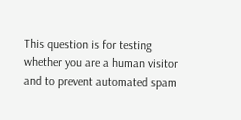This question is for testing whether you are a human visitor and to prevent automated spam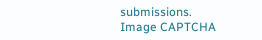submissions.
Image CAPTCHA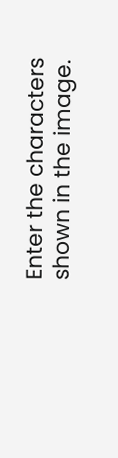Enter the characters shown in the image.